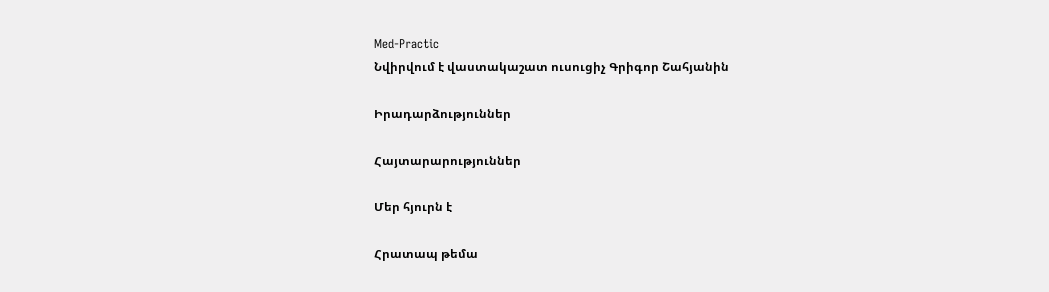Med-Practic
Նվիրվում է վաստակաշատ ուսուցիչ Գրիգոր Շահյանին

Իրադարձություններ

Հայտարարություններ

Մեր հյուրն է

Հրատապ թեմա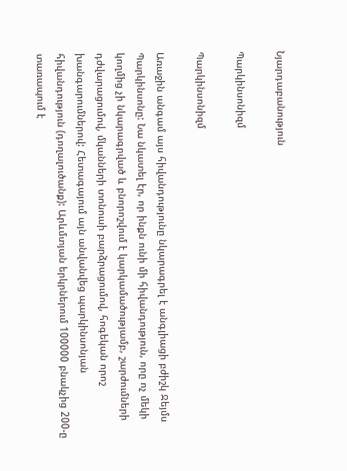Նյարդաբանություն

Պարկինսոնիզմ

Պարկինսոնիզմ

Առաջին անգամ այս հիվանդությունը նկարագրել է անգլիացի բժիշկ Ջեյմս Պարկինսոնը: Նա նկատել էր, որ ինքն ունի մի հիվանդություն, որը ոչ մեկի կողմից չի նկարագրված և բնորոշվում է կարկամածությամբ, շարժումների դժվարացումով, մկանների տոնուսի բարձրացումով, հոգեկան որոշ խանգարումներով: Հետագայում այն անվանվեց պարկինսոնյան հիվանդություն (դողալուծանք): Արևմտյան երկրներում 100000 բնակչից 200-ը տառապում է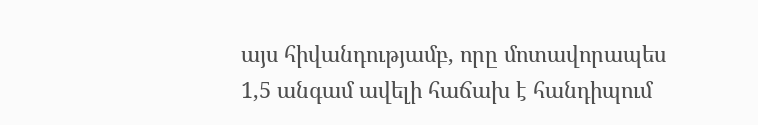այս հիվանդությամբ, որը մոտավորապես 1,5 անգամ ավելի հաճախ է հանդիպում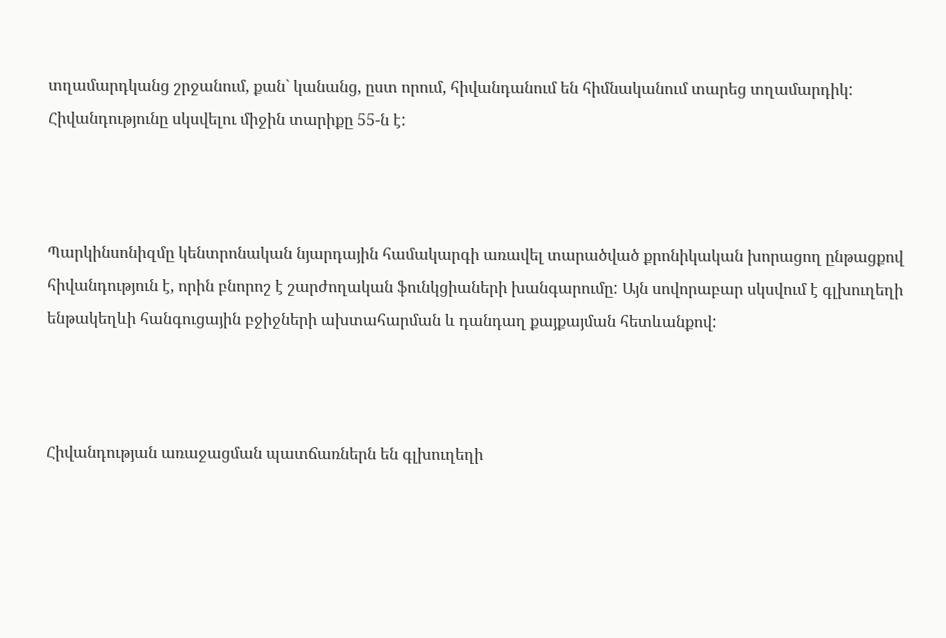տղամարդկանց շրջանում, քան` կանանց, ըստ որում, հիվանդանում են հիմնականում տարեց տղամարդիկ: Հիվանդությունը սկսվելու միջին տարիքը 55-ն է:



Պարկինսոնիզմը կենտրոնական նյարդային համակարգի առավել տարածված քրոնիկական խորացող ընթացքով հիվանդություն է, որին բնորոշ է շարժողական ֆունկցիաների խանգարումը: Այն սովորաբար սկսվում է գլխուղեղի ենթակեղևի հանգուցային բջիջների ախտահարման և դանդաղ քայքայման հետևանքով:



Հիվանդության առաջացման պատճառներն են գլխուղեղի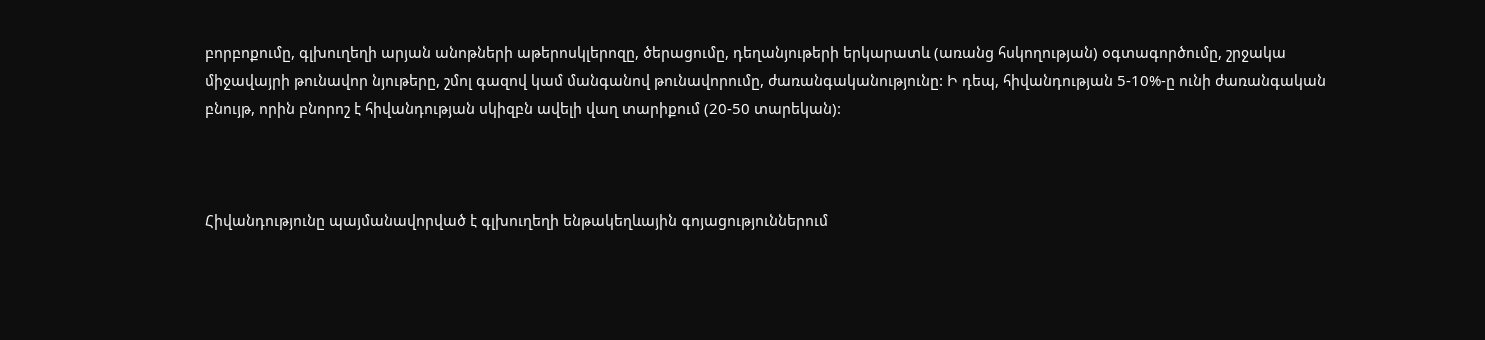բորբոքումը, գլխուղեղի արյան անոթների աթերոսկլերոզը, ծերացումը, դեղանյութերի երկարատև (առանց հսկողության) օգտագործումը, շրջակա միջավայրի թունավոր նյութերը, շմոլ գազով կամ մանգանով թունավորումը, ժառանգականությունը: Ի դեպ, հիվանդության 5-10%-ը ունի ժառանգական բնույթ, որին բնորոշ է հիվանդության սկիզբն ավելի վաղ տարիքում (20-50 տարեկան):



Հիվանդությունը պայմանավորված է գլխուղեղի ենթակեղևային գոյացություններում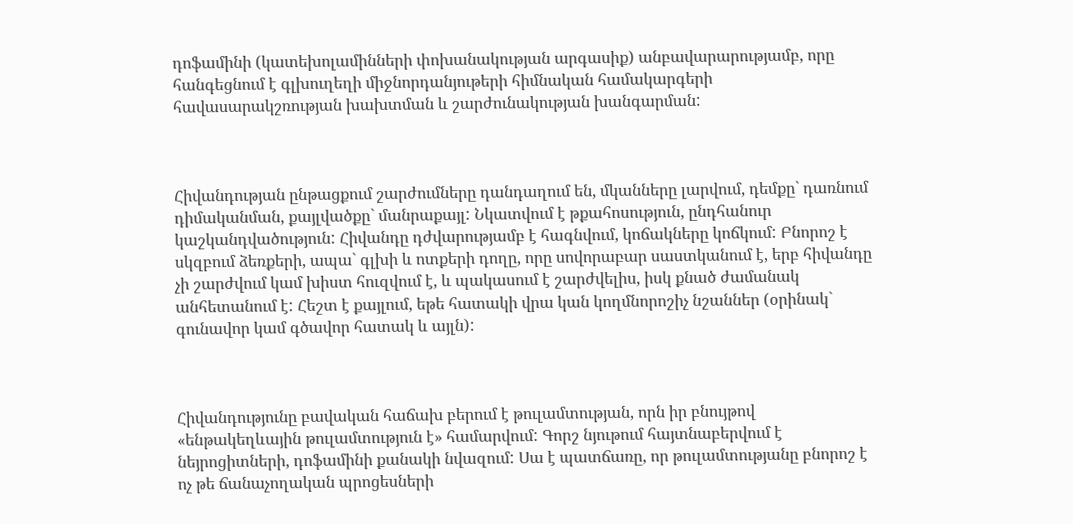դոֆամինի (կատեխոլամինների փոխանակության արգասիք) անբավարարությամբ, որը հանգեցնում է գլխուղեղի միջնորդանյութերի հիմնական համակարգերի հավասարակշռության խախտման և շարժունակության խանգարման:



Հիվանդության ընթացքում շարժումները դանդաղում են, մկանները լարվում, դեմքը` դառնում դիմականման, քայլվածքը` մանրաքայլ: Նկատվում է թքահոսություն, ընդհանուր կաշկանդվածություն: Հիվանդը դժվարությամբ է հագնվում, կոճակները կոճկում: Բնորոշ է սկզբում ձեռքերի, ապա` գլխի և ոտքերի դողը, որը սովորաբար սաստկանում է, երբ հիվանդը չի շարժվում կամ խիստ հուզվում է, և պակասում է շարժվելիս, իսկ քնած ժամանակ անհետանում է: Հեշտ է քայլում, եթե հատակի վրա կան կողմնորոշիչ նշաններ (օրինակ` գունավոր կամ գծավոր հատակ և այլն):



Հիվանդությունը բավական հաճախ բերում է թուլամտության, որն իր բնույթով «ենթակեղևային թուլամտություն է» համարվում: Գորշ նյութում հայտնաբերվում է նեյրոցիտների, դոֆամինի քանակի նվազում: Սա է պատճառը, որ թուլամտությանը բնորոշ է ոչ թե ճանաչողական պրոցեսների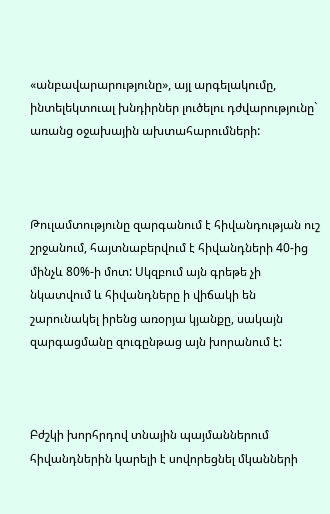«անբավարարությունը», այլ արգելակումը, ինտելեկտուալ խնդիրներ լուծելու դժվարությունը` առանց օջախային ախտահարումների:



Թուլամտությունը զարգանում է հիվանդության ուշ շրջանում, հայտնաբերվում է հիվանդների 40-ից մինչև 80%-ի մոտ: Սկզբում այն գրեթե չի նկատվում և հիվանդները ի վիճակի են շարունակել իրենց առօրյա կյանքը, սակայն զարգացմանը զուգընթաց այն խորանում է:



Բժշկի խորհրդով տնային պայմաններում հիվանդներին կարելի է սովորեցնել մկանների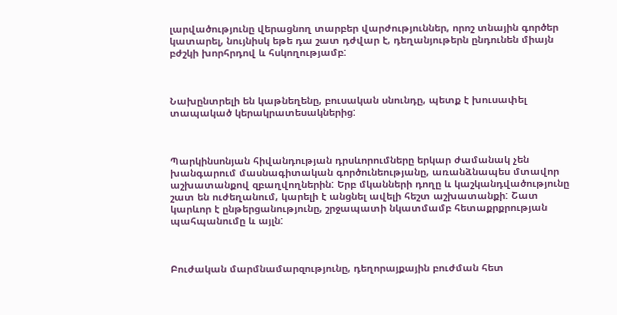լարվածությունը վերացնող տարբեր վարժություններ, որոշ տնային գործեր կատարել, նույնիսկ եթե դա շատ դժվար է, դեղանյութերն ընդունեն միայն բժշկի խորհրդով և հսկողությամբ:



Նախընտրելի են կաթնեղենը, բուսական սնունդը, պետք է խուսափել տապակած կերակրատեսակներից:



Պարկինսոնյան հիվանդության դրսևորումները երկար ժամանակ չեն խանգարում մասնագիտական գործունեությանը, առանձնապես մտավոր աշխատանքով զբաղվողներին: Երբ մկանների դողը և կաշկանդվածությունը շատ են ուժեղանում, կարելի է անցնել ավելի հեշտ աշխատանքի: Շատ կարևոր է ընթերցանությունը, շրջապատի նկատմամբ հետաքրքրության պահպանումը և այլն:



Բուժական մարմնամարզությունը, դեղորայքային բուժման հետ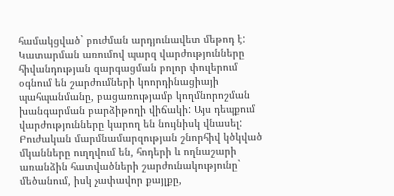համակցված` բուժման արդյունավետ մեթոդ է: Կատարման առումով պարզ վարժությունները հիվանդության զարգացման բոլոր փուլերում օգնում են շարժումների կոորդինացիայի պահպանմանը, բացառությամբ կողմնորոշման խանգարման բարձիթողի վիճակի: Այս դեպքում վարժությունները կարող են նույնիսկ վնասել: Բուժական մարմնամարզության շնորհիվ կծկված մկանները ուղղվում են, հոդերի և ողնաշարի առանձին հատվածների շարժունակությունը` մեծանում, իսկ չափավոր քայլքը,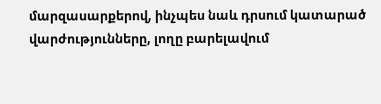մարզասարքերով, ինչպես նաև դրսում կատարած վարժությունները, լողը բարելավում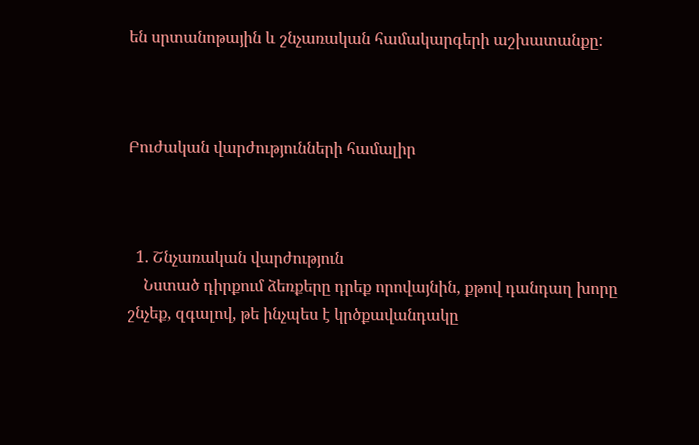են սրտանոթային և շնչառական համակարգերի աշխատանքը:



Բուժական վարժությունների համալիր



  1. Շնչառական վարժություն
    Նստած դիրքում ձեռքերը դրեք որովայնին, քթով դանդաղ խորը շնչեք, զգալով, թե ինչպես է կրծքավանդակը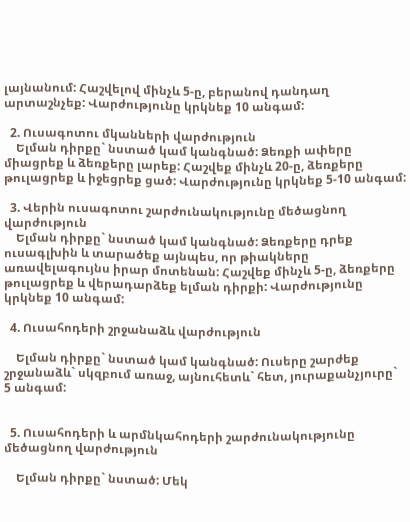լայնանում: Հաշվելով մինչև 5-ը, բերանով դանդաղ արտաշնչեք: Վարժությունը կրկնեք 10 անգամ:

  2. Ուսագոտու մկանների վարժություն
    Ելման դիրքը` նստած կամ կանգնած: Ձեռքի ափերը միացրեք և ձեռքերը լարեք: Հաշվեք մինչև 20-ը, ձեռքերը թուլացրեք և իջեցրեք ցած: Վարժությունը կրկնեք 5-10 անգամ:

  3. Վերին ուսագոտու շարժունակությունը մեծացնող վարժություն
    Ելման դիրքը` նստած կամ կանգնած: Ձեռքերը դրեք ուսագլխին և տարածեք այնպես, որ թիակները առավելագույնս իրար մոտենան: Հաշվեք մինչև 5-ը, ձեռքերը թուլացրեք և վերադարձեք ելման դիրքի: Վարժությունը կրկնեք 10 անգամ:

  4. Ուսահոդերի շրջանաձև վարժություն

    Ելման դիրքը` նստած կամ կանգնած: Ուսերը շարժեք շրջանաձև` սկզբում առաջ, այնուհետև` հետ, յուրաքանչյուրը` 5 անգամ:


  5. Ուսահոդերի և արմնկահոդերի շարժունակությունը մեծացնող վարժություն

    Ելման դիրքը` նստած: Մեկ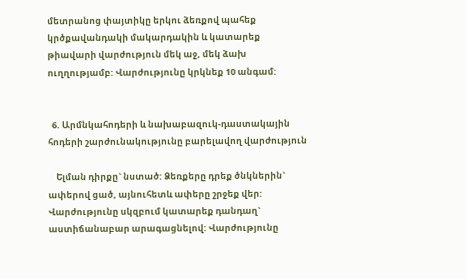մետրանոց փայտիկը երկու ձեռքով պահեք կրծքավանդակի մակարդակին և կատարեք թիավարի վարժություն մեկ աջ, մեկ ձախ ուղղությամբ: Վարժությունը կրկնեք 10 անգամ:


  6. Արմնկահոդերի և նախաբազուկ-դաստակային հոդերի շարժունակությունը բարելավող վարժություն

    Ելման դիրքը` նստած: Ձեռքերը դրեք ծնկներին` ափերով ցած, այնուհետև ափերը շրջեք վեր: Վարժությունը սկզբում կատարեք դանդաղ` աստիճանաբար արագացնելով: Վարժությունը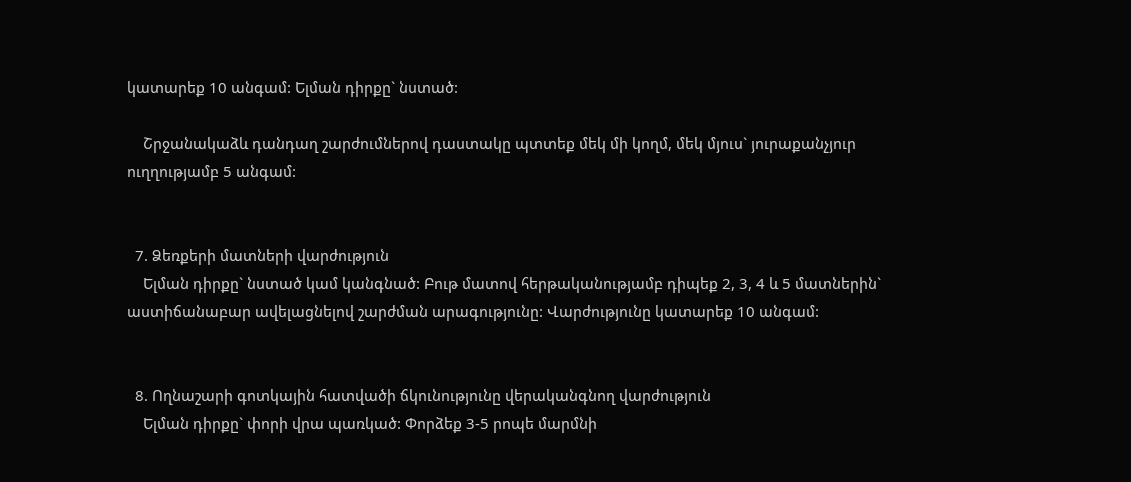կատարեք 10 անգամ: Ելման դիրքը` նստած:

    Շրջանակաձև դանդաղ շարժումներով դաստակը պտտեք մեկ մի կողմ, մեկ մյուս` յուրաքանչյուր ուղղությամբ 5 անգամ:


  7. Ձեռքերի մատների վարժություն
    Ելման դիրքը` նստած կամ կանգնած: Բութ մատով հերթականությամբ դիպեք 2, 3, 4 և 5 մատներին` աստիճանաբար ավելացնելով շարժման արագությունը: Վարժությունը կատարեք 10 անգամ:


  8. Ողնաշարի գոտկային հատվածի ճկունությունը վերականգնող վարժություն
    Ելման դիրքը` փորի վրա պառկած: Փորձեք 3-5 րոպե մարմնի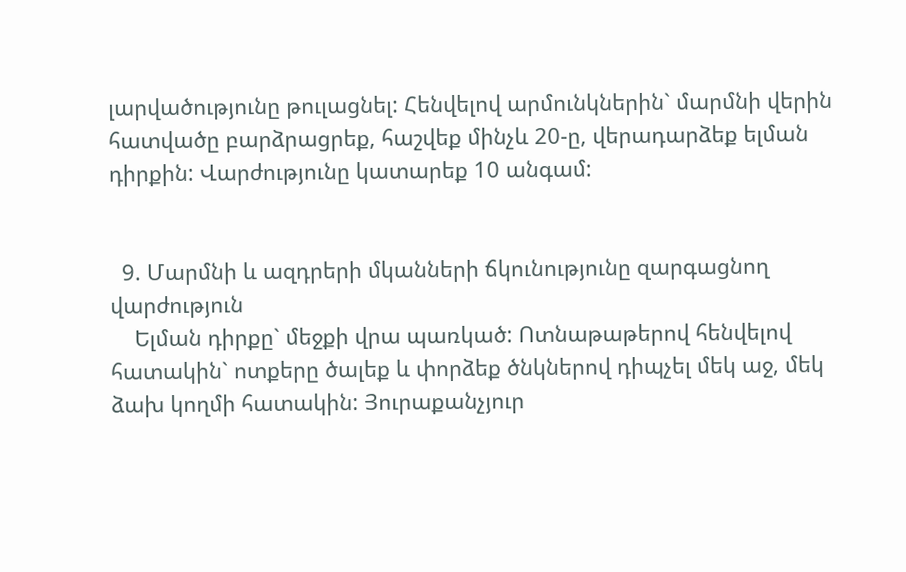լարվածությունը թուլացնել: Հենվելով արմունկներին` մարմնի վերին հատվածը բարձրացրեք, հաշվեք մինչև 20-ը, վերադարձեք ելման դիրքին: Վարժությունը կատարեք 10 անգամ:


  9. Մարմնի և ազդրերի մկանների ճկունությունը զարգացնող վարժություն
    Ելման դիրքը` մեջքի վրա պառկած: Ոտնաթաթերով հենվելով հատակին` ոտքերը ծալեք և փորձեք ծնկներով դիպչել մեկ աջ, մեկ ձախ կողմի հատակին: Յուրաքանչյուր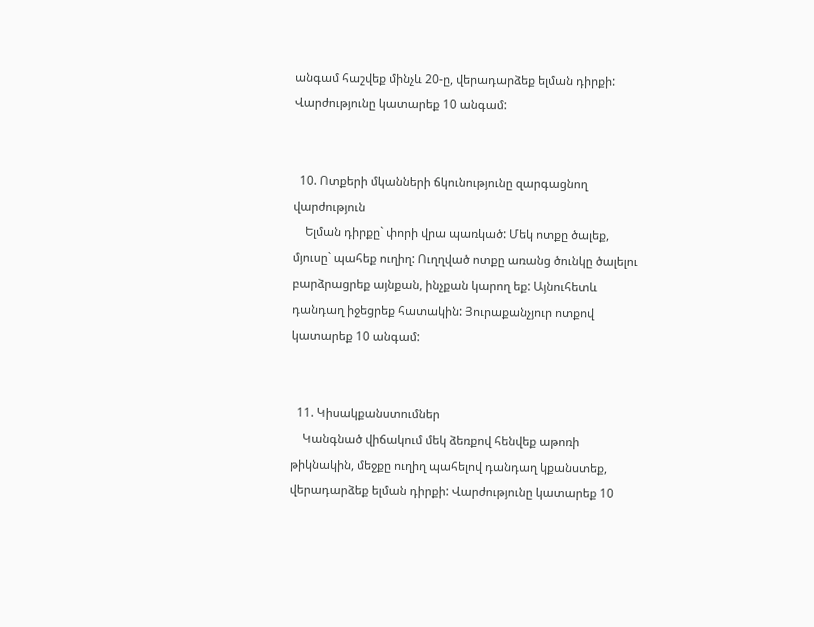անգամ հաշվեք մինչև 20-ը, վերադարձեք ելման դիրքի: Վարժությունը կատարեք 10 անգամ:


  10. Ոտքերի մկանների ճկունությունը զարգացնող վարժություն
    Ելման դիրքը` փորի վրա պառկած: Մեկ ոտքը ծալեք, մյուսը` պահեք ուղիղ: Ուղղված ոտքը առանց ծունկը ծալելու բարձրացրեք այնքան, ինչքան կարող եք: Այնուհետև դանդաղ իջեցրեք հատակին: Յուրաքանչյուր ոտքով կատարեք 10 անգամ:


  11. Կիսակքանստումներ
    Կանգնած վիճակում մեկ ձեռքով հենվեք աթոռի թիկնակին, մեջքը ուղիղ պահելով դանդաղ կքանստեք, վերադարձեք ելման դիրքի: Վարժությունը կատարեք 10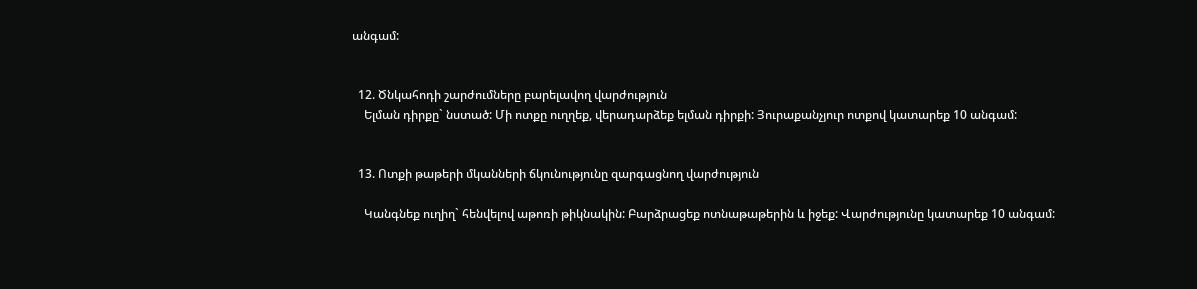անգամ:


  12. Ծնկահոդի շարժումները բարելավող վարժություն
    Ելման դիրքը` նստած: Մի ոտքը ուղղեք, վերադարձեք ելման դիրքի: Յուրաքանչյուր ոտքով կատարեք 10 անգամ:


  13. Ոտքի թաթերի մկանների ճկունությունը զարգացնող վարժություն

    Կանգնեք ուղիղ` հենվելով աթոռի թիկնակին: Բարձրացեք ոտնաթաթերին և իջեք: Վարժությունը կատարեք 10 անգամ: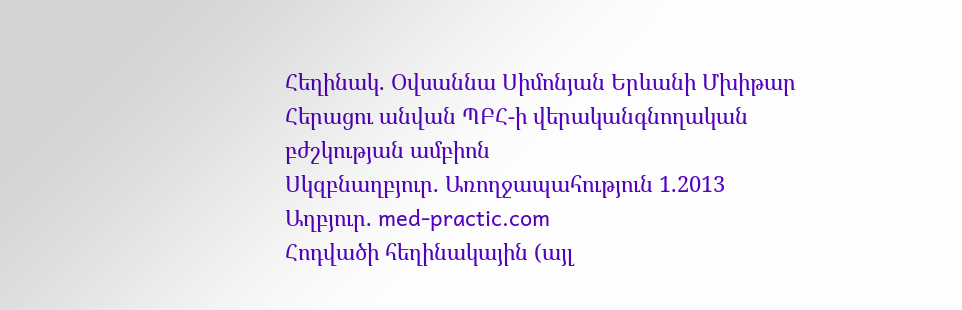Հեղինակ. Օվսաննա Սիմոնյան Երևանի Մխիթար Հերացու անվան ՊԲՀ-ի վերականգնողական բժշկության ամբիոն
Սկզբնաղբյուր. Առողջապահություն 1.2013
Աղբյուր. med-practic.com
Հոդվածի հեղինակային (այլ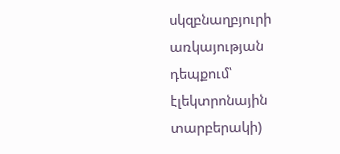սկզբնաղբյուրի առկայության դեպքում՝ էլեկտրոնային տարբերակի)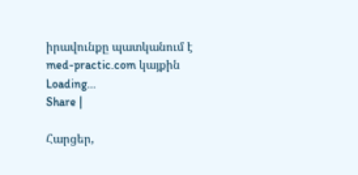իրավունքը պատկանում է med-practic.com կայքին
Loading...
Share |

Հարցեր,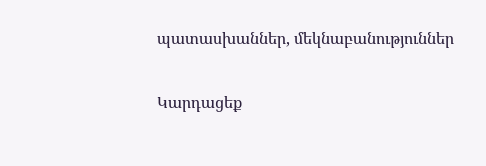պատասխաններ, մեկնաբանություններ

Կարդացեք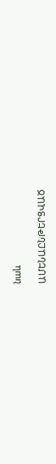նաև

ԱՄԵՆԱԸՆԹԵՐՑՎԱԾ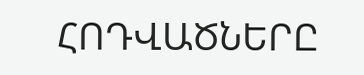ՀՈԴՎԱԾՆԵՐԸ